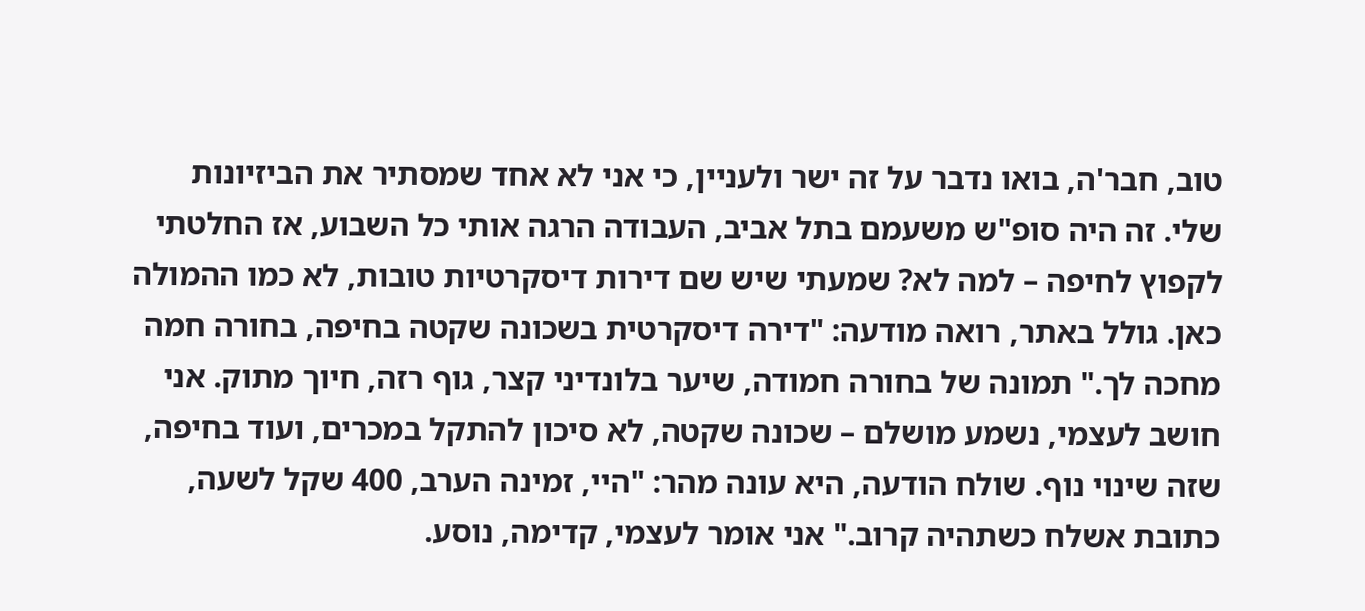טוב, חבר'ה, בואו נדבר על זה ישר ולעניין, כי אני לא אחד שמסתיר את הביזיונות שלי. זה היה סופ"ש משעמם בתל אביב, העבודה הרגה אותי כל השבוע, אז החלטתי לקפוץ לחיפה – למה לא? שמעתי שיש שם דירות דיסקרטיות טובות, לא כמו ההמולה כאן. גולל באתר, רואה מודעה: "דירה דיסקרטית בשכונה שקטה בחיפה, בחורה חמה מחכה לך." תמונה של בחורה חמודה, שיער בלונדיני קצר, גוף רזה, חיוך מתוק. אני חושב לעצמי, נשמע מושלם – שכונה שקטה, לא סיכון להתקל במכרים, ועוד בחיפה, שזה שינוי נוף. שולח הודעה, היא עונה מהר: "היי, זמינה הערב, 400 שקל לשעה, כתובת אשלח כשתהיה קרוב." אני אומר לעצמי, קדימה, נוסע.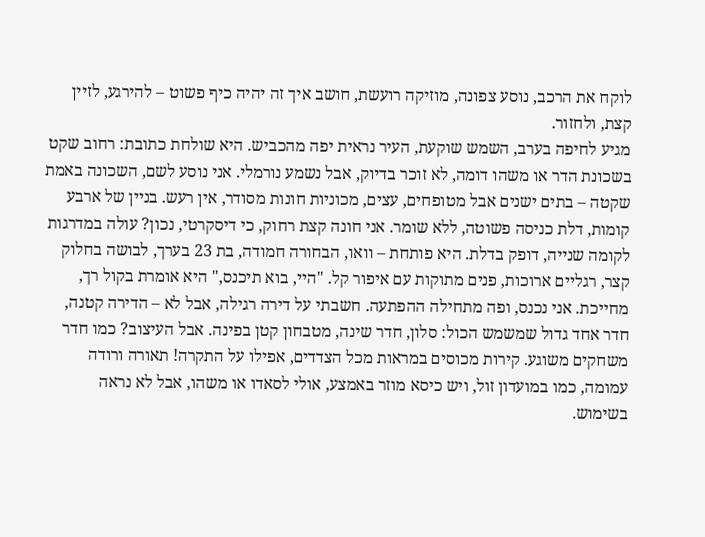לוקח את הרכב, נוסע צפונה, מוזיקה רועשת, חושב איך זה יהיה כיף פשוט – להירגע, לזיין קצת, ולחזור.
מגיע לחיפה בערב, השמש שוקעת, העיר נראית יפה מהכביש. היא שולחת כתובת: רחוב שקט בשכונת הדר או משהו דומה, לא זוכר בדיוק, אבל נשמע נורמלי. אני נוסע לשם, השכונה באמת שקטה – בתים ישנים אבל מטופחים, עצים, מכוניות חונות מסודר, אין רעש. בניין של ארבע קומות, דלת כניסה פשוטה, ללא שומר. אני חונה קצת רחוק, כי דיסקרטי, נכון? עולה במדרגות לקומה שנייה, דופק בדלת. היא פותחת – וואו, הבחורה חמודה, בת 23 בערך, לבושה בחלוק קצר, רגליים ארוכות, פנים מתוקות עם איפור קל. "היי, בוא תיכנס," היא אומרת בקול רך, מחייכת. אני נכנס, ופה מתחילה ההפתעה. חשבתי על דירה רגילה, אבל לא – הדירה קטנה, חדר אחד גדול שמשמש הכול: סלון, חדר שינה, מטבחון קטן בפינה. אבל העיצוב? כמו חדר משחקים משוגע. קירות מכוסים במראות מכל הצדדים, אפילו על התקרה! תאורה ורודה עמומה, כמו במועדון זול, ויש כיסא מוזר באמצע, אולי לסאדו או משהו, אבל לא נראה בשימוש.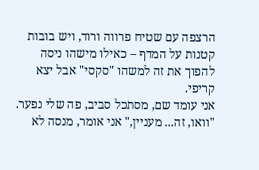הרצפה עם שטיח פרווה ורוד, ויש בובות קטנות על המדף – כאילו מישהו ניסה להפוך את זה למשהו "סקסי" אבל יצא קריפי.
אני עומד שם, מסתכל סביב, פה שלי נפער. "וואו, זה... מעניין," אני אומר, מנסה לא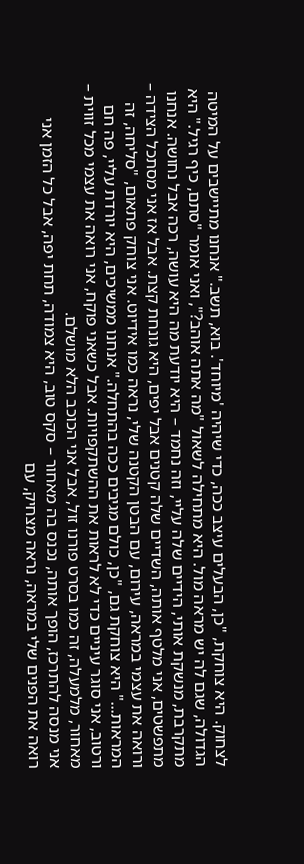לצחוק. היא צוחקת, "כן, הבעלים עיצב ככה, כדי שיהיה 'מיוחד'. בוא, תשב." אנחנו מתיישבים על המיטה הגדולה, שגם לה יש מראה מול. היא מתחילה לשאול "מה אתה אוהב?", ואני אומר "סתם, כיף רגיל." היא מתקרבת, מנשקת אותי, הידיים שלה עליי, וזה נחמד – היא יודעת מה היא עושה, רכה אבל נחושה. אנחנו מתפשטים, אני מלטף אותה, השדיים שלה קטנים אבל יפים, היא גונחת קצת. אבל אז אני מסתכל הצידה – ורואה את עצמי במראה, עירום, עם הבטן הקטנה שלי, נראה כמו אידיוט. אני צוחק פתאום, "סליחה, זה המראות..." היא צוחקת גם, "כן, כולם מגיבים ככה בהתחלה." אנחנו ממשיכים, היא יורדת עליי, פה חם ורטוב, אני סוגר עיניים כדי לא לראות את ההשתקפויות. אבל כשאני פוקח, אני רואה את עצמי מכל זווית – מאחור, מלמעלה, זה כמו בסרט פורנו זול, אבל אני הכוכב הלא מושלם.
אני מנסה להתרכז, הופך אותה, נכנס בה מאחור – סקס טוב, היא צמודה, תחת יפה, אבל כל הזמן אני רואה את הפנים שלי במראה, נראה מצחיק, עם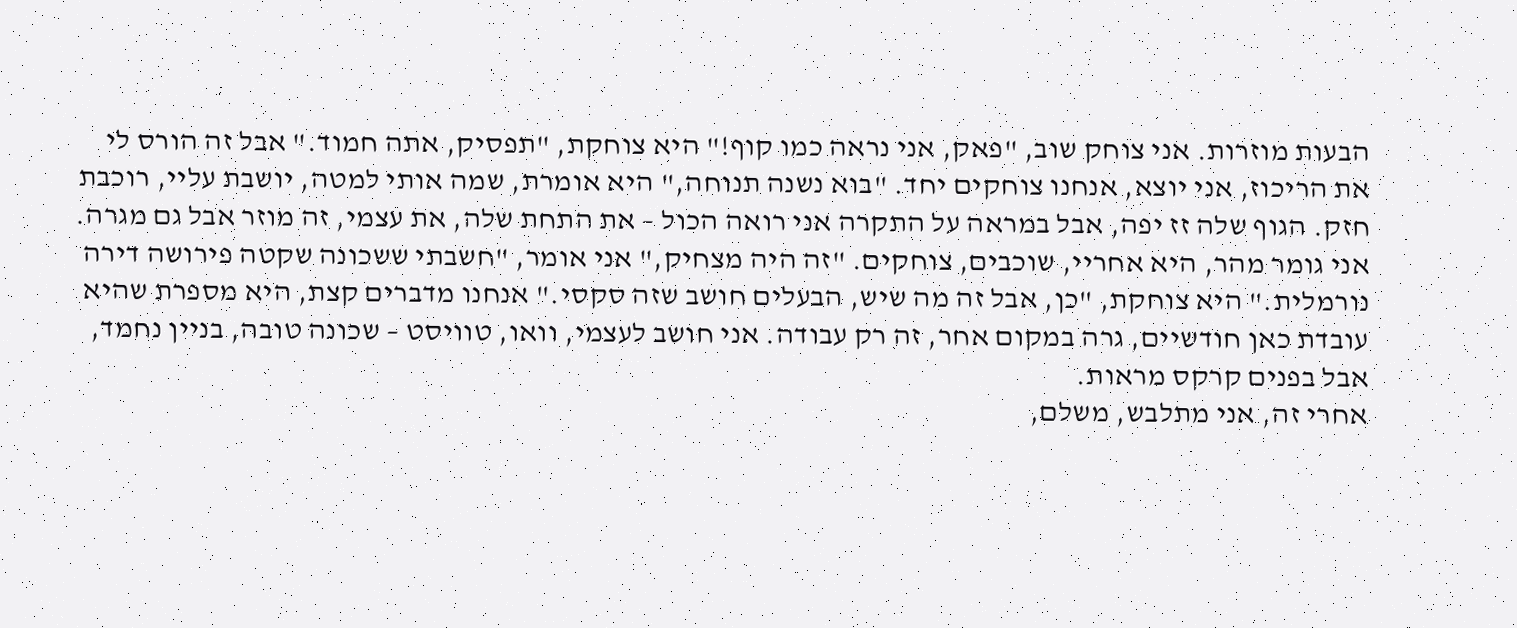הבעות מוזרות. אני צוחק שוב, "פאק, אני נראה כמו קוף!" היא צוחקת, "תפסיק, אתה חמוד." אבל זה הורס לי את הריכוז, אני יוצא, אנחנו צוחקים יחד. "בוא נשנה תנוחה," היא אומרת, שמה אותי למטה, יושבת עליי, רוכבת חזק. הגוף שלה זז יפה, אבל במראה על התקרה אני רואה הכול – את התחת שלה, את עצמי, זה מוזר אבל גם מגרה. אני גומר מהר, היא אחריי, שוכבים, צוחקים. "זה היה מצחיק," אני אומר, "חשבתי ששכונה שקטה פירושה דירה נורמלית." היא צוחקת, "כן, אבל זה מה שיש, הבעלים חושב שזה סקסי." אנחנו מדברים קצת, היא מספרת שהיא עובדת כאן חודשיים, גרה במקום אחר, זה רק עבודה. אני חושב לעצמי, וואו, טוויסט – שכונה טובה, בניין נחמד, אבל בפנים קרקס מראות.
אחרי זה, אני מתלבש, משלם,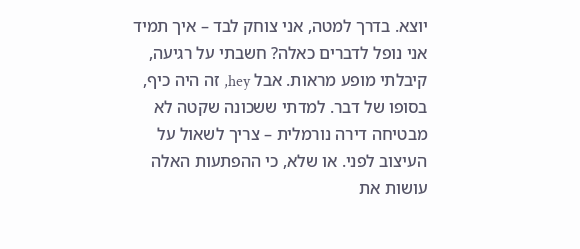יוצא. בדרך למטה, אני צוחק לבד – איך תמיד אני נופל לדברים כאלה? חשבתי על רגיעה, קיבלתי מופע מראות. אבל hey, זה היה כיף, בסופו של דבר. למדתי ששכונה שקטה לא מבטיחה דירה נורמלית – צריך לשאול על העיצוב לפני. או שלא, כי ההפתעות האלה עושות את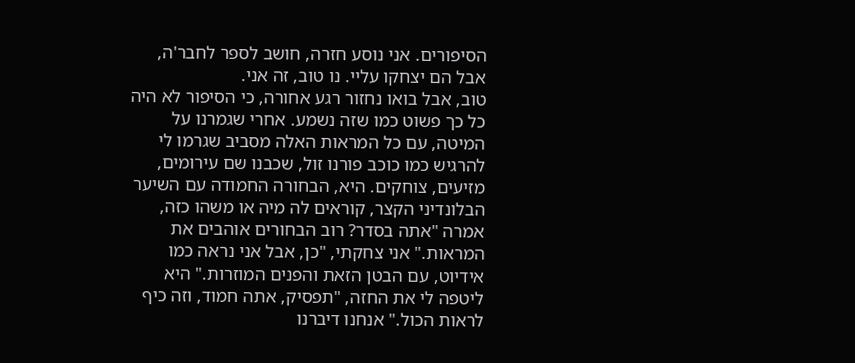הסיפורים. אני נוסע חזרה, חושב לספר לחבר'ה, אבל הם יצחקו עליי. נו טוב, זה אני.
טוב, אבל בואו נחזור רגע אחורה, כי הסיפור לא היה כל כך פשוט כמו שזה נשמע. אחרי שגמרנו על המיטה, עם כל המראות האלה מסביב שגרמו לי להרגיש כמו כוכב פורנו זול, שכבנו שם עירומים, מזיעים, צוחקים. היא, הבחורה החמודה עם השיער הבלונדיני הקצר, קוראים לה מיה או משהו כזה, אמרה "אתה בסדר? רוב הבחורים אוהבים את המראות." אני צחקתי, "כן, אבל אני נראה כמו אידיוט, עם הבטן הזאת והפנים המוזרות." היא ליטפה לי את החזה, "תפסיק, אתה חמוד, וזה כיף לראות הכול." אנחנו דיברנו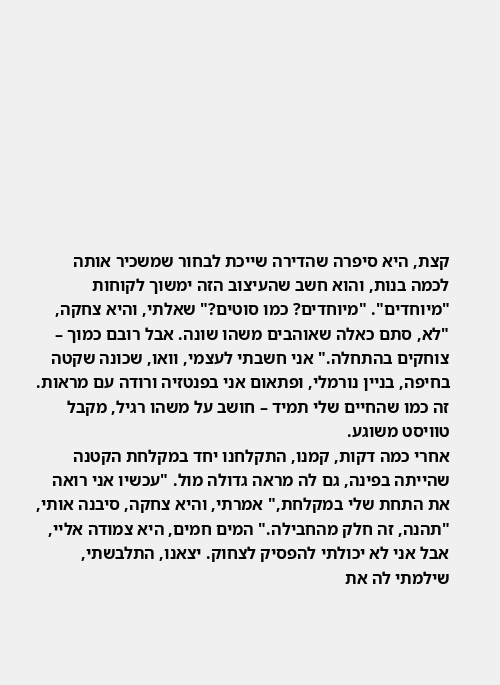קצת, היא סיפרה שהדירה שייכת לבחור שמשכיר אותה לכמה בנות, והוא חשב שהעיצוב הזה ימשוך לקוחות "מיוחדים". "מיוחדים? כמו סוטים?" שאלתי, והיא צחקה, "לא, סתם כאלה שאוהבים משהו שונה. אבל רובם כמוך – צוחקים בהתחלה." אני חשבתי לעצמי, וואו, שכונה שקטה בחיפה, בניין נורמלי, ופתאום אני בפנטזיה ורודה עם מראות. זה כמו שהחיים שלי תמיד – חושב על משהו רגיל, מקבל טוויסט משוגע.
אחרי כמה דקות, קמנו, התקלחנו יחד במקלחת הקטנה שהייתה בפינה, גם לה מראה גדולה מול. "עכשיו אני רואה את התחת שלי במקלחת," אמרתי, והיא צחקה, סיבנה אותי, "תהנה, זה חלק מהחבילה." המים חמים, היא צמודה אליי, אבל אני לא יכולתי להפסיק לצחוק. יצאנו, התלבשתי, שילמתי לה את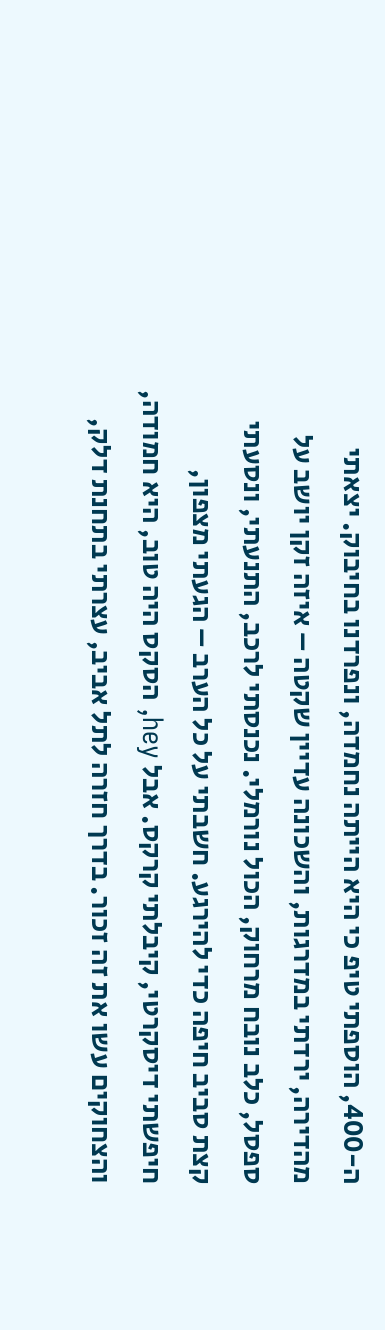ה-400, הוספתי טיפ כי היא הייתה נחמדה, ונפרדנו בחיבוק. יצאתי מהדירה, ירדתי במדרגות, והשכונה עדיין שקטה – איזה זקן יושב על ספסל, כלב נובח מרחוק, הכול נורמלי. נכנסתי לרכב, התנעתי, ונסעתי קצת סביב חיפה כדי להירגע. חשבתי על כל הערב – הגעתי מצפון, חיפשתי דיסקרטי, קיבלתי קרקס. אבל hey, הסקס היה טוב, היא חמודה, והצחוקים עשו את זה זכור. בדרך חזרה לתל אביב, עצרתי בתחנת דלק,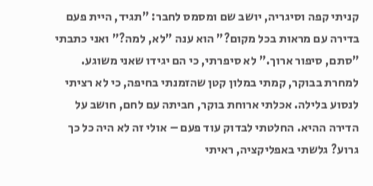קניתי קפה וסיגריה, יושב שם ומסמס לחבר: "תגיד, היית פעם בדירה עם מראות בכל מקום?" הוא ענה "לא, למה?" ואני כתבתי "סתם, סיפור ארוך." לא סיפרתי, כי הם יגידו שאני משוגע.
למחרת בבוקר, קמתי במלון קטן שהזמנתי בחיפה, כי לא רציתי לנסוע בלילה. אכלתי ארוחת בוקר, חביתה עם לחם, חושב על הדירה ההיא. החלטתי לבדוק עוד פעם – אולי זה לא היה כל כך גרוע? גלשתי באפליקציה, ראיתי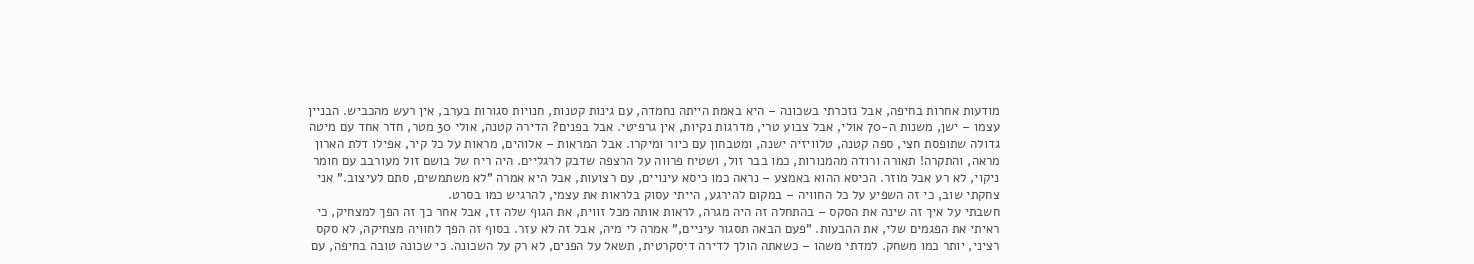מודעות אחרות בחיפה, אבל נזכרתי בשכונה – היא באמת הייתה נחמדה, עם גינות קטנות, חנויות סגורות בערב, אין רעש מהכביש. הבניין עצמו – ישן, משנות ה-70 אולי, אבל צבוע טרי, מדרגות נקיות, אין גרפיטי. אבל בפנים? הדירה קטנה, אולי 30 מטר, חדר אחד עם מיטה גדולה שתופסת חצי, ספה קטנה, טלוויזיה ישנה, ומטבחון עם כיור ומיקרו. אבל המראות – אלוהים, מראות על כל קיר, אפילו דלת הארון מראה, והתקרה! תאורה ורודה מהמנורות, כמו בבר זול, ושטיח פרווה על הרצפה שדבק לרגליים. היה ריח של בושם זול מעורבב עם חומר ניקוי, לא רע אבל מוזר. הכיסא ההוא באמצע – נראה כמו כיסא עינויים, עם רצועות, אבל היא אמרה "לא משתמשים, סתם לעיצוב." אני צחקתי שוב, כי זה השפיע על כל החוויה – במקום להירגע, הייתי עסוק בלראות את עצמי, להרגיש כמו בסרט.
חשבתי על איך זה שינה את הסקס – בהתחלה זה היה מגרה, לראות אותה מכל זווית, את הגוף שלה זז, אבל אחר כך זה הפך למצחיק, כי ראיתי את הפגמים שלי, את ההבעות. "פעם הבאה תסגור עיניים," אמרה לי מיה, אבל זה לא עזר. בסוף זה הפך לחוויה מצחיקה, לא סקס רציני, יותר כמו משחק. למדתי משהו – כשאתה הולך לדירה דיסקרטית, תשאל על הפנים, לא רק על השכונה. כי שכונה טובה בחיפה, עם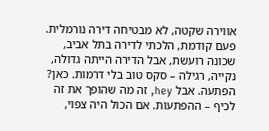אווירה שקטה, לא מבטיחה דירה נורמלית. פעם קודמת, הלכתי לדירה בתל אביב, שכונה רועשת, אבל הדירה הייתה גדולה, נקייה, רגילה – סקס טוב בלי דרמות. כאן? הפתעה. אבל hey, זה מה שהופך את זה לכיף – ההפתעות. אם הכול היה צפוי,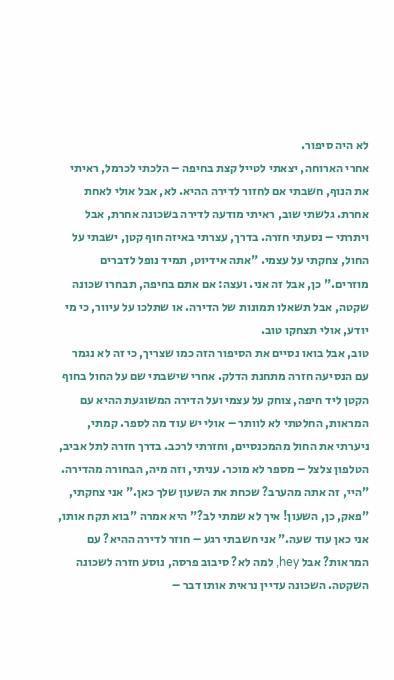לא היה סיפור.
אחרי הארוחה, יצאתי לטייל קצת בחיפה – הלכתי לכרמל, ראיתי את הנוף, חשבתי אם לחזור לדירה ההיא. לא, אבל אולי לאחת אחרת. גלשתי שוב, ראיתי מודעה לדירה בשכונה אחרת, אבל ויתרתי – נסעתי חזרה. בדרך, עצרתי באיזה חוף קטן, ישבתי על החול, צחקתי על עצמי. "אתה אידיוט, תמיד נופל לדברים מוזרים." כן, אבל זה אני. ועצה: אם אתם בחיפה, תבחרו שכונה שקטה, אבל תשאלו תמונות של הדירה. או שתלכו על עיוור, כי מי יודע, אולי תצחקו טוב.
טוב, אבל בואו נסיים את הסיפור הזה כמו שצריך, כי זה לא נגמר עם הנסיעה חזרה מתחנת הדלק. אחרי שישבתי שם על החול בחוף הקטן ליד חיפה, צוחק על עצמי ועל הדירה המשוגעת ההיא עם המראות, החלטתי לא לוותר – אולי יש עוד מה לספר. קמתי, ניערתי את החול מהמכנסיים, וחזרתי לרכב. בדרך חזרה לתל אביב, הטלפון צלצל – מספר לא מוכר. עניתי, וזה מיה, הבחורה מהדירה. "היי, זה אתה מהערב? שכחת את השעון שלך כאן." אני צחקתי, "פאק, כן, השעון! איך לא שמתי לב?" היא אמרה "בוא תקח אותו, אני כאן עוד שעה." אני חשבתי רגע – חוזר לדירה ההיא? עם המראות? אבל hey, למה לא? סיבוב פרסה, נוסע חזרה לשכונה השקטה. השכונה עדיין נראית אותו דבר –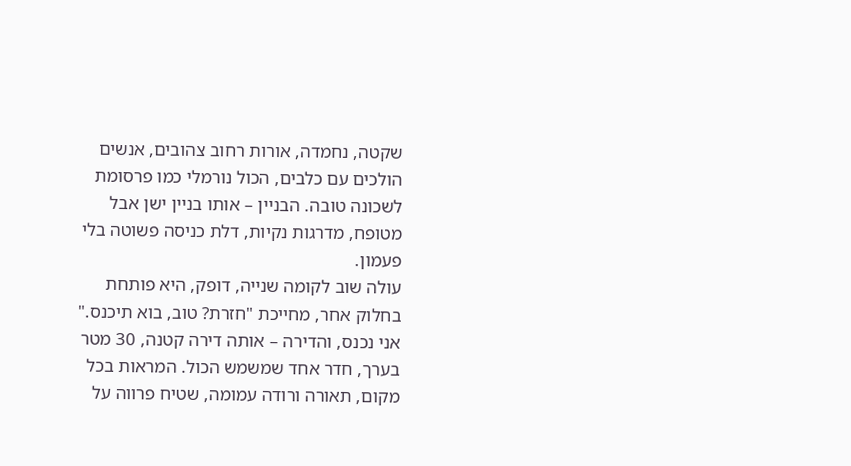שקטה, נחמדה, אורות רחוב צהובים, אנשים הולכים עם כלבים, הכול נורמלי כמו פרסומת לשכונה טובה. הבניין – אותו בניין ישן אבל מטופח, מדרגות נקיות, דלת כניסה פשוטה בלי פעמון.
עולה שוב לקומה שנייה, דופק, היא פותחת בחלוק אחר, מחייכת "חזרת? טוב, בוא תיכנס." אני נכנס, והדירה – אותה דירה קטנה, 30 מטר בערך, חדר אחד שמשמש הכול. המראות בכל מקום, תאורה ורודה עמומה, שטיח פרווה על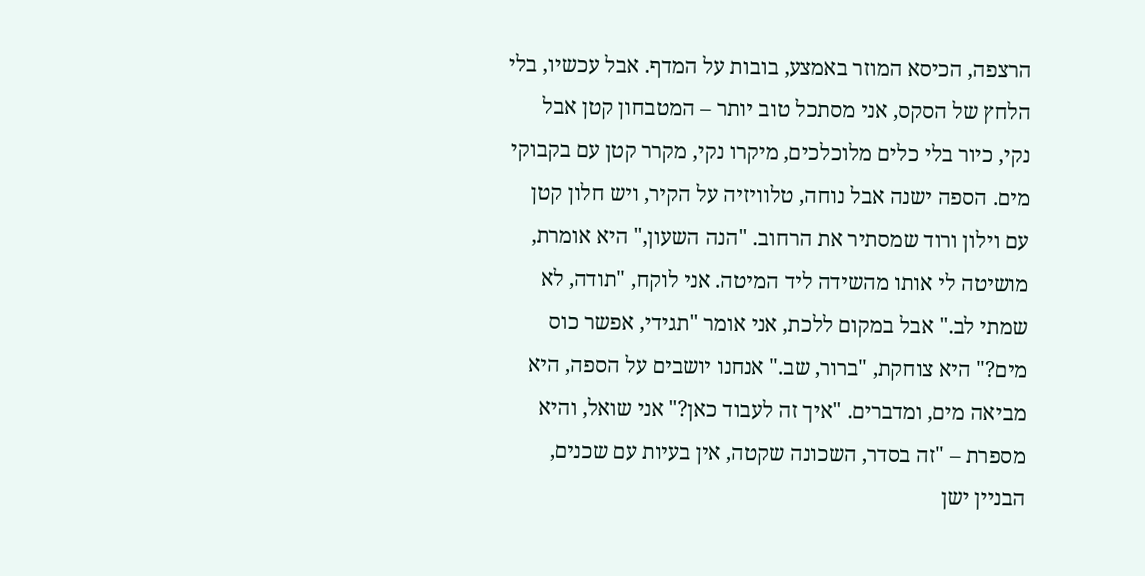הרצפה, הכיסא המוזר באמצע, בובות על המדף. אבל עכשיו, בלי הלחץ של הסקס, אני מסתכל טוב יותר – המטבחון קטן אבל נקי, כיור בלי כלים מלוכלכים, מיקרו נקי, מקרר קטן עם בקבוקי מים. הספה ישנה אבל נוחה, טלוויזיה על הקיר, ויש חלון קטן עם וילון ורוד שמסתיר את הרחוב. "הנה השעון," היא אומרת, מושיטה לי אותו מהשידה ליד המיטה. אני לוקח, "תודה, לא שמתי לב." אבל במקום ללכת, אני אומר "תגידי, אפשר כוס מים?" היא צוחקת, "ברור, שב." אנחנו יושבים על הספה, היא מביאה מים, ומדברים. "איך זה לעבוד כאן?" אני שואל, והיא מספרת – "זה בסדר, השכונה שקטה, אין בעיות עם שכנים, הבניין ישן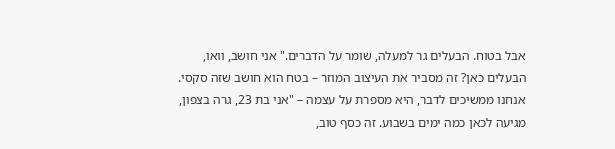אבל בטוח. הבעלים גר למעלה, שומר על הדברים." אני חושב, וואו, הבעלים כאן? זה מסביר את העיצוב המוזר – בטח הוא חושב שזה סקסי.
אנחנו ממשיכים לדבר, היא מספרת על עצמה – "אני בת 23, גרה בצפון, מגיעה לכאן כמה ימים בשבוע. זה כסף טוב,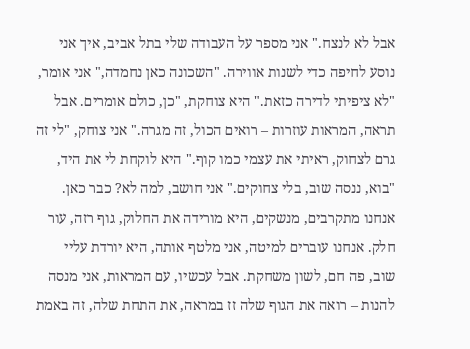אבל לא לנצח." אני מספר על העבודה שלי בתל אביב, איך אני נוסע לחיפה כדי לשנות אווירה. "השכונה כאן נחמדה," אני אומר, "לא ציפיתי לדירה כזאת." היא צוחקת, "כן, כולם אומרים. אבל תראה, המראות עוזרות – רואים הכול, זה מגרה." אני צוחק, "לי זה גרם לצחוק, ראיתי את עצמי כמו קוף." היא לוקחת לי את היד, "בוא, ננסה שוב, בלי צחוקים." אני חושב, למה לא? כבר כאן. אנחנו מתקרבים, מנשקים, היא מורידה את החלוק, גוף רזה, עור חלק. אנחנו עוברים למיטה, אני מלטף אותה, היא יורדת עליי שוב, פה חם, לשון משחקת. אבל עכשיו, עם המראות, אני מנסה להנות – רואה את הגוף שלה זז במראה, את התחת שלה, זה באמת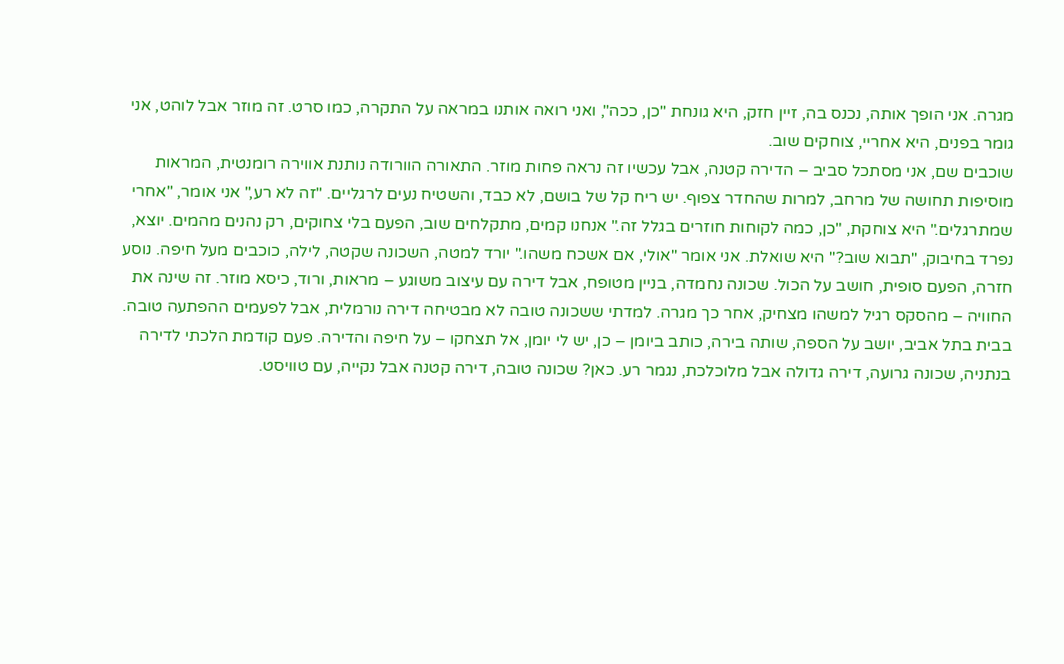מגרה. אני הופך אותה, נכנס בה, זיין חזק, היא גונחת "כן, ככה", ואני רואה אותנו במראה על התקרה, כמו סרט. זה מוזר אבל לוהט, אני גומר בפנים, היא אחריי, צוחקים שוב.
שוכבים שם, אני מסתכל סביב – הדירה קטנה, אבל עכשיו זה נראה פחות מוזר. התאורה הוורודה נותנת אווירה רומנטית, המראות מוסיפות תחושה של מרחב, למרות שהחדר צפוף. יש ריח קל של בושם, לא כבד, והשטיח נעים לרגליים. "זה לא רע," אני אומר, "אחרי שמתרגלים." היא צוחקת, "כן, כמה לקוחות חוזרים בגלל זה." אנחנו קמים, מתקלחים שוב, הפעם בלי צחוקים, רק נהנים מהמים. יוצא, נפרד בחיבוק, "תבוא שוב?" היא שואלת. אני אומר "אולי, אם אשכח משהו." יורד למטה, השכונה שקטה, לילה, כוכבים מעל חיפה. נוסע חזרה, הפעם סופית, חושב על הכול. שכונה נחמדה, בניין מטופח, אבל דירה עם עיצוב משוגע – מראות, ורוד, כיסא מוזר. זה שינה את החוויה – מהסקס רגיל למשהו מצחיק, אחר כך מגרה. למדתי ששכונה טובה לא מבטיחה דירה נורמלית, אבל לפעמים ההפתעה טובה.
בבית בתל אביב, יושב על הספה, שותה בירה, כותב ביומן – כן, יש לי יומן, אל תצחקו – על חיפה והדירה. פעם קודמת הלכתי לדירה בנתניה, שכונה גרועה, דירה גדולה אבל מלוכלכת, נגמר רע. כאן? שכונה טובה, דירה קטנה אבל נקייה, עם טוויסט.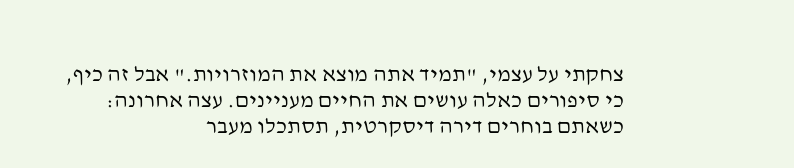צחקתי על עצמי, "תמיד אתה מוצא את המוזרויות." אבל זה כיף, כי סיפורים כאלה עושים את החיים מעניינים. עצה אחרונה: כשאתם בוחרים דירה דיסקרטית, תסתכלו מעבר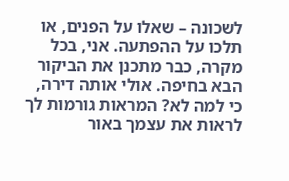לשכונה – שאלו על הפנים, או תלכו על ההפתעה. אני, בכל מקרה, כבר מתכנן את הביקור הבא בחיפה. אולי אותה דירה, כי למה לא? המראות גורמות לך לראות את עצמך באור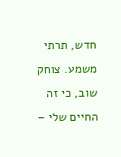חדש, תרתי משמע. צוחק שוב, כי זה החיים שלי –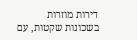דירות מוזרות בשכונות שקטות, עם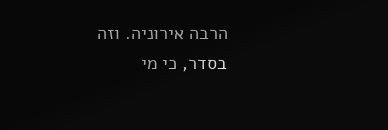הרבה אירוניה. וזה בסדר, כי מי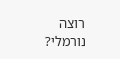רוצה נורמלי?